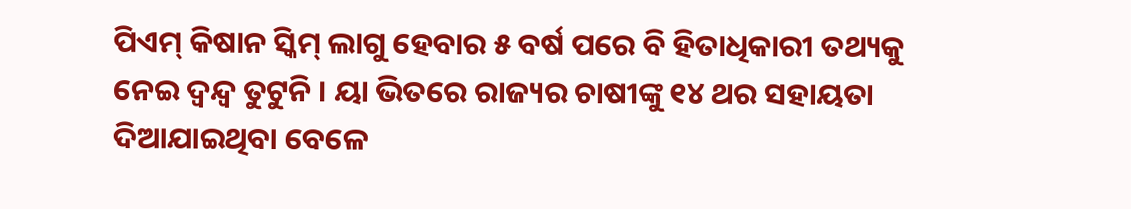ପିଏମ୍ କିଷାନ ସ୍କିମ୍ ଲାଗୁ ହେବାର ୫ ବର୍ଷ ପରେ ବି ହିତାଧିକାରୀ ତଥ୍ୟକୁ ନେଇ ଦ୍ବନ୍ଦ୍ବ ତୁଟୁନି । ୟା ଭିତରେ ରାଜ୍ୟର ଚାଷୀଙ୍କୁ ୧୪ ଥର ସହାୟତା ଦିଆଯାଇଥିବା ବେଳେ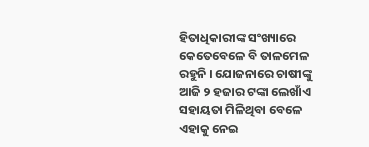ହିତାଧିକାରୀଙ୍କ ସଂଖ୍ୟାରେ କେତେବେଳେ ବି ତାଳମେଳ ରହୁନି । ଯୋଜନାରେ ଚାଷୀଙ୍କୁ ଆଜି ୨ ହଜାର ଟଙ୍କା ଲେଖାଁଏ ସହାୟତା ମିଳିଥିବା ବେଳେ ଏହାକୁ ନେଇ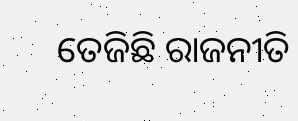ତେଜିଛି ରାଜନୀତି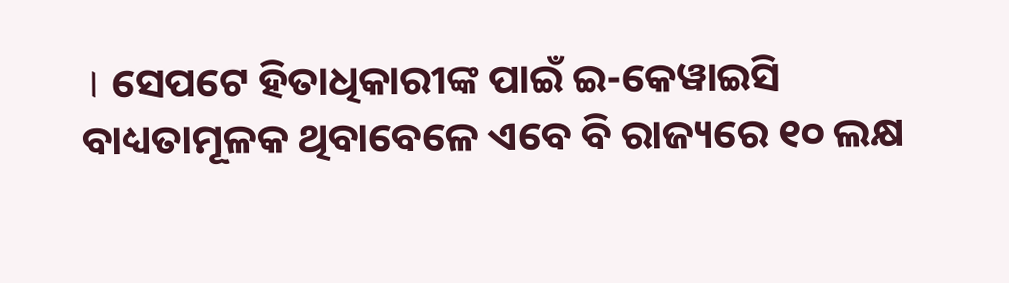। ସେପଟେ ହିତାଧିକାରୀଙ୍କ ପାଇଁ ଇ-କେୱାଇସି ବାଧ୍ୟତାମୂଳକ ଥିବାବେଳେ ଏବେ ବି ରାଜ୍ୟରେ ୧୦ ଲକ୍ଷ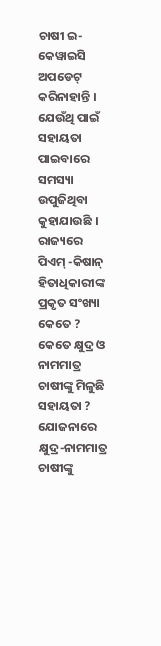ଚାଷୀ ଇ-କେୱାଇସି ଅପଡେଟ୍ କରିନାହାନ୍ତି । ଯେଉଁଥି ପାଇଁ ସହାୟତା ପାଇବାରେ ସମସ୍ୟା ଉପୁଜିଥିବା କୁହାଯାଉଛି ।
ରାଜ୍ୟରେ ପିଏମ୍ -କିଷାନ୍ ହିତାଧିକାରୀଙ୍କ ପ୍ରକୃତ ସଂଖ୍ୟା କେତେ ? କେତେ କ୍ଷୁଦ୍ର ଓ ନାମମାତ୍ର ଚାଷୀଙ୍କୁ ମିଳୁଛି ସହାୟତା ? ଯୋଜନାରେ କ୍ଷୁଦ୍ର-ନାମମାତ୍ର ଚାଷୀଙ୍କୁ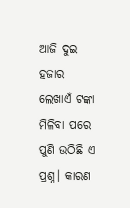ଆଜି ଦୁଇ ହଜାର ଲେଖାଏଁ ଟଙ୍କା ମିଳିବା ପରେ ପୁଣି ଉଠିଛି ଏ ପ୍ରଶ୍ନ। କାରଣ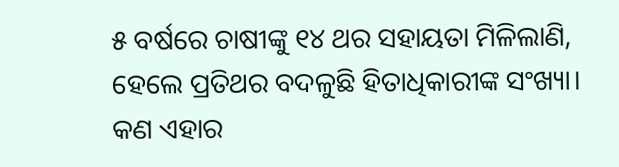୫ ବର୍ଷରେ ଚାଷୀଙ୍କୁ ୧୪ ଥର ସହାୟତା ମିଳିଲାଣି, ହେଲେ ପ୍ରତିଥର ବଦଳୁଛି ହିତାଧିକାରୀଙ୍କ ସଂଖ୍ୟା। କଣ ଏହାର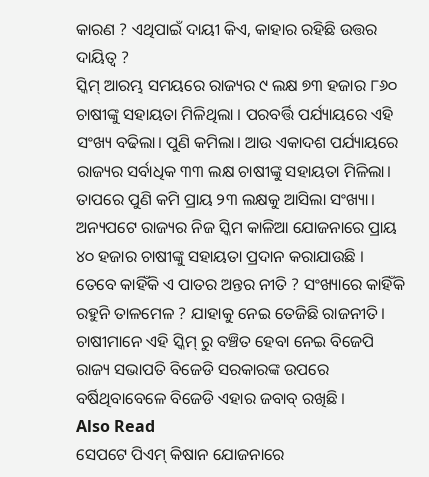କାରଣ ? ଏଥିପାଇଁ ଦାୟୀ କିଏ, କାହାର ରହିଛି ଉତ୍ତର ଦାୟିତ୍ୱ ?
ସ୍କିମ୍ ଆରମ୍ଭ ସମୟରେ ରାଜ୍ୟର ୯ ଲକ୍ଷ ୭୩ ହଜାର ୮୬୦ ଚାଷୀଙ୍କୁ ସହାୟତା ମିଳିଥିଲା । ପରବର୍ତ୍ତି ପର୍ଯ୍ୟାୟରେ ଏହି ସଂଖ୍ୟ ବଢିଲା। ପୁଣି କମିଲା। ଆଉ ଏକାଦଶ ପର୍ଯ୍ୟାୟରେ ରାଜ୍ୟର ସର୍ବାଧିକ ୩୩ ଲକ୍ଷ ଚାଷୀଙ୍କୁ ସହାୟତା ମିଳିଲା। ତାପରେ ପୁଣି କମି ପ୍ରାୟ ୨୩ ଲକ୍ଷକୁ ଆସିଲା ସଂଖ୍ୟା। ଅନ୍ୟପଟେ ରାଜ୍ୟର ନିଜ ସ୍କିମ କାଳିଆ ଯୋଜନାରେ ପ୍ରାୟ ୪୦ ହଜାର ଚାଷୀଙ୍କୁ ସହାୟତା ପ୍ରଦାନ କରାଯାଉଛି ।
ତେବେ କାହିଁକି ଏ ପାତର ଅନ୍ତର ନୀତି ? ସଂଖ୍ୟାରେ କାହିଁକି ରହୁନି ତାଳମେଳ ? ଯାହାକୁ ନେଇ ତେଜିଛି ରାଜନୀତି। ଚାଷୀମାନେ ଏହି ସ୍କିମ୍ ରୁ ବଞ୍ଚିତ ହେବା ନେଇ ବିଜେପି ରାଜ୍ୟ ସଭାପତି ବିଜେଡି ସରକାରଙ୍କ ଉପରେ ବର୍ଷିଥିବାବେଳେ ବିଜେଡି ଏହାର ଜବାବ୍ ରଖିଛି ।
Also Read
ସେପଟେ ପିଏମ୍ କିଷାନ ଯୋଜନାରେ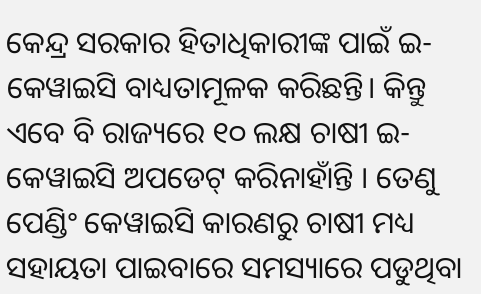କେନ୍ଦ୍ର ସରକାର ହିତାଧିକାରୀଙ୍କ ପାଇଁ ଇ-କେୱାଇସି ବାଧ୍ୟତାମୂଳକ କରିଛନ୍ତି। କିନ୍ତୁ ଏବେ ବି ରାଜ୍ୟରେ ୧୦ ଲକ୍ଷ ଚାଷୀ ଇ-କେୱାଇସି ଅପଡେଟ୍ କରିନାହାଁନ୍ତି । ତେଣୁ ପେଣ୍ଡିଂ କେୱାଇସି କାରଣରୁ ଚାଷୀ ମଧ୍ୟ ସହାୟତା ପାଇବାରେ ସମସ୍ୟାରେ ପଡୁଥିବା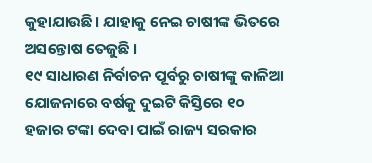କୁହାଯାଉଛି। ଯାହାକୁ ନେଇ ଚାଷୀଙ୍କ ଭିତରେ ଅସନ୍ତୋଷ ତେଜୁଛି ।
୧୯ ସାଧାରଣ ନିର୍ବାଚନ ପୂର୍ବରୁ ଚାଷୀଙ୍କୁ କାଳିଆ ଯୋଜନାରେ ବର୍ଷକୁ ଦୁଇଟି କିସ୍ତିରେ ୧୦ ହଜାର ଟଙ୍କା ଦେବା ପାଇଁ ରାଜ୍ୟ ସରକାର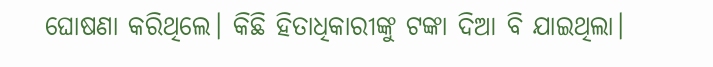ଘୋଷଣା କରିଥିଲେ। କିଛି ହିତାଧିକାରୀଙ୍କୁ ଟଙ୍କା ଦିଆ ବି ଯାଇଥିଲା।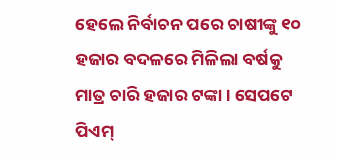ହେଲେ ନିର୍ବାଚନ ପରେ ଚାଷୀଙ୍କୁ ୧୦ ହଜାର ବଦଳରେ ମିଳିଲା ବର୍ଷକୁ ମାତ୍ର ଚାରି ହଜାର ଟଙ୍କା । ସେପଟେ ପିଏମ୍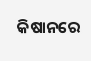କିଷାନରେ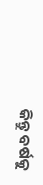କିନ୍ତୁ ବର୍ଷକୁ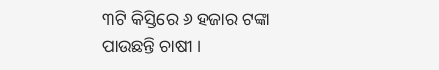୩ଟି କିସ୍ତିରେ ୬ ହଜାର ଟଙ୍କା ପାଉଛନ୍ତି ଚାଷୀ ।